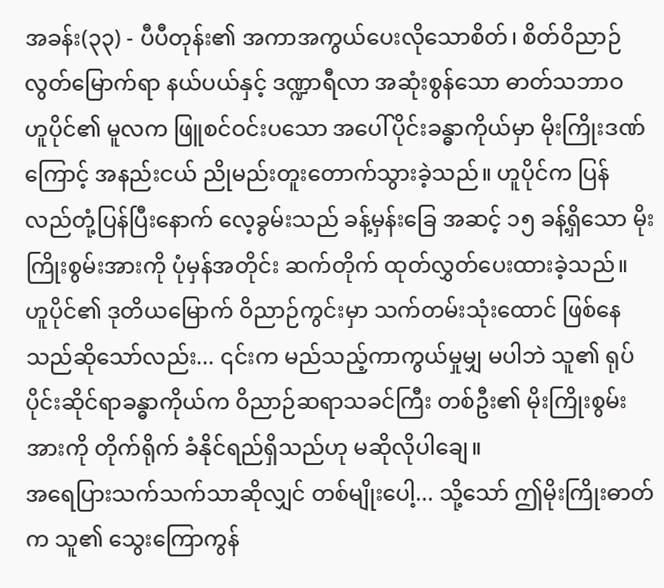အခန်း(၃၃) - ပီပီတုန်း၏ အကာအကွယ်ပေးလိုသောစိတ်၊ စိတ်ဝိညာဉ်လွတ်မြောက်ရာ နယ်ပယ်နှင့် ဒဏ္ဍာရီလာ အဆုံးစွန်သော ဓာတ်သဘာဝ
ဟူပိုင်၏ မူလက ဖြူစင်ဝင်းပသော အပေါ်ပိုင်းခန္ဓာကိုယ်မှာ မိုးကြိုးဒဏ်ကြောင့် အနည်းငယ် ညိုမည်းတူးတောက်သွားခဲ့သည်။ ဟူပိုင်က ပြန်လည်တုံ့ပြန်ပြီးနောက် လေ့ခွမ်းသည် ခန့်မှန်းခြေ အဆင့် ၁၅ ခန့်ရှိသော မိုးကြိုးစွမ်းအားကို ပုံမှန်အတိုင်း ဆက်တိုက် ထုတ်လွှတ်ပေးထားခဲ့သည်။
ဟူပိုင်၏ ဒုတိယမြောက် ဝိညာဉ်ကွင်းမှာ သက်တမ်းသုံးထောင် ဖြစ်နေသည်ဆိုသော်လည်း... ၎င်းက မည်သည့်ကာကွယ်မှုမျှ မပါဘဲ သူ၏ ရုပ်ပိုင်းဆိုင်ရာခန္ဓာကိုယ်က ဝိညာဉ်ဆရာသခင်ကြီး တစ်ဦး၏ မိုးကြိုးစွမ်းအားကို တိုက်ရိုက် ခံနိုင်ရည်ရှိသည်ဟု မဆိုလိုပါချေ။
အရေပြားသက်သက်သာဆိုလျှင် တစ်မျိုးပေါ့... သို့သော် ဤမိုးကြိုးဓာတ်က သူ၏ သွေးကြောကွန်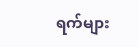ရက်များ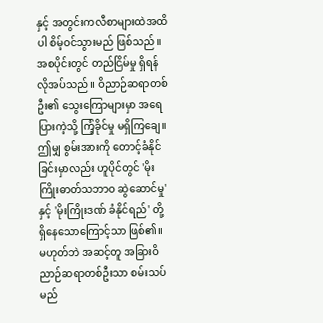နှင့် အတွင်းကလီစာများထဲအထိပါ စိမ့်ဝင်သွားမည် ဖြစ်သည်။
အစပိုင်းတွင် တည်ငြိမ်မှု ရှိရန် လိုအပ်သည် ။ ဝိညာဉ်ဆရာတစ်ဦး၏ သွေးကြောများမှာ အရေပြားကဲ့သို့ ကြံ့ခိုင်မှု မရှိကြချေ။
ဤမျှ စွမ်းအားကို တောင့်ခံနိုင်ခြင်းမှာလည်း ဟူပိုင်တွင် 'မိုးကြိုးဓာတ်သဘာဝ ဆွဲဆောင်မှု' နှင့် 'မိုးကြိုးဒဏ် ခံနိုင်ရည်' တို့ ရှိနေသောကြောင့်သာ ဖြစ်၏။ မဟုတ်ဘဲ အဆင့်တူ အခြားဝိညာဉ်ဆရာတစ်ဦးသာ စမ်းသပ်မည်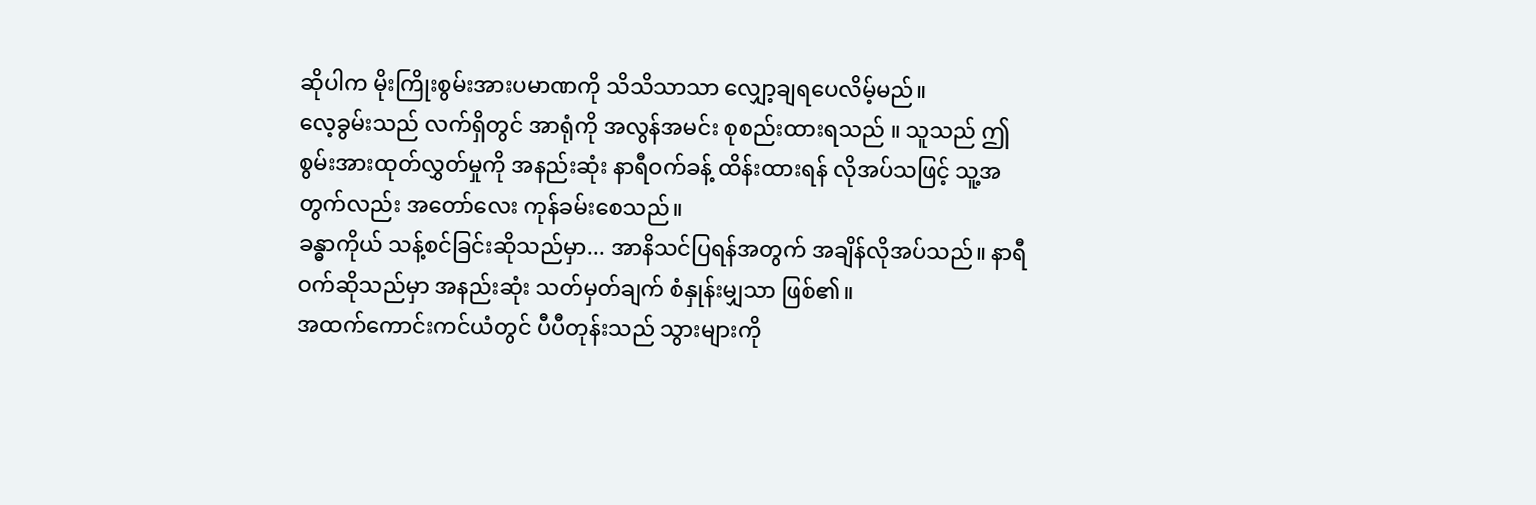ဆိုပါက မိုးကြိုးစွမ်းအားပမာဏကို သိသိသာသာ လျှော့ချရပေလိမ့်မည်။
လေ့ခွမ်းသည် လက်ရှိတွင် အာရုံကို အလွန်အမင်း စုစည်းထားရသည် ။ သူသည် ဤစွမ်းအားထုတ်လွှတ်မှုကို အနည်းဆုံး နာရီဝက်ခန့် ထိန်းထားရန် လိုအပ်သဖြင့် သူ့အတွက်လည်း အတော်လေး ကုန်ခမ်းစေသည်။
ခန္ဓာကိုယ် သန့်စင်ခြင်းဆိုသည်မှာ... အာနိသင်ပြရန်အတွက် အချိန်လိုအပ်သည်။ နာရီဝက်ဆိုသည်မှာ အနည်းဆုံး သတ်မှတ်ချက် စံနှုန်းမျှသာ ဖြစ်၏။
အထက်ကောင်းကင်ယံတွင် ပီပီတုန်းသည် သွားများကို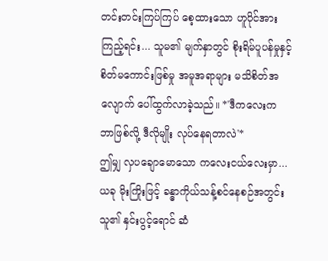တင်းတင်းကြပ်ကြပ် စေ့ထားသော ဟူပိုင်အား ကြည့်ရင်း... သူမ၏ မျက်နှာတွင် စိုးရိမ်ပူပန်မှုနှင့် စိတ်မကောင်းဖြစ်မှု အမူအရာများ မသိစိတ်အလျောက် ပေါ်ထွက်လာခဲ့သည်။ *'ဒီကလေးက ဘာဖြစ်လို့ ဒီလိုမျိုး လုပ်နေရတာလဲ'*
ဤမျှ လှပချောမောသော ကလေးငယ်လေးမှာ... ယခု မိုးကြိုးဖြင့် ခန္ဓာကိုယ်သန့်စင်နေစဉ်အတွင်း သူ၏ နှင်းပွင့်ရောင် ဆံ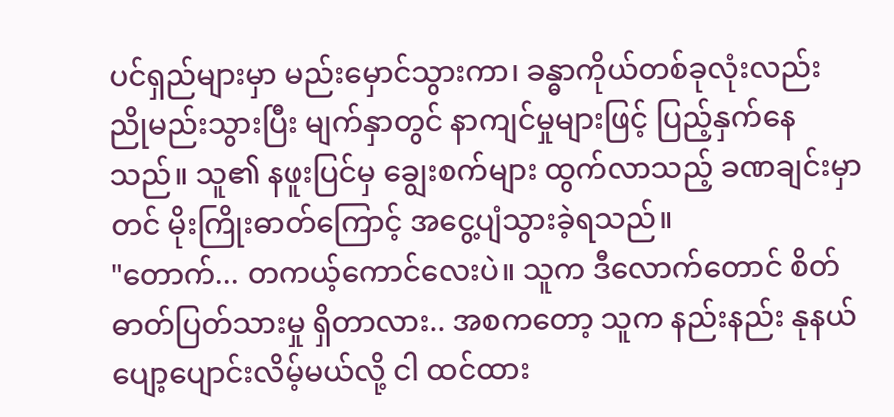ပင်ရှည်များမှာ မည်းမှောင်သွားကာ၊ ခန္ဓာကိုယ်တစ်ခုလုံးလည်း ညိုမည်းသွားပြီး မျက်နှာတွင် နာကျင်မှုများဖြင့် ပြည့်နှက်နေသည်။ သူ၏ နဖူးပြင်မှ ချွေးစက်များ ထွက်လာသည့် ခဏချင်းမှာတင် မိုးကြိုးဓာတ်ကြောင့် အငွေ့ပျံသွားခဲ့ရသည်။
"တောက်... တကယ့်ကောင်လေးပဲ။ သူက ဒီလောက်တောင် စိတ်ဓာတ်ပြတ်သားမှု ရှိတာလား.. အစကတော့ သူက နည်းနည်း နုနယ်ပျော့ပျောင်းလိမ့်မယ်လို့ ငါ ထင်ထား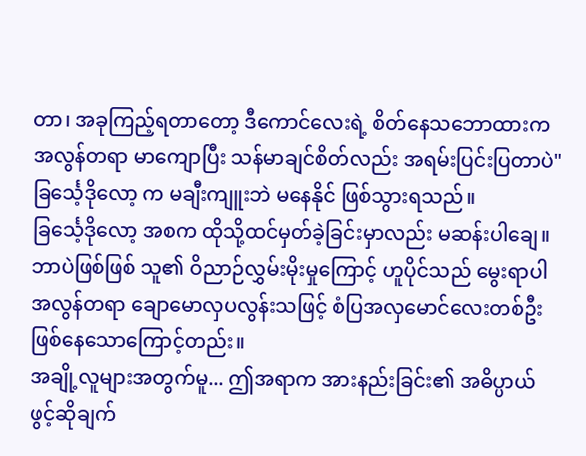တာ၊ အခုကြည့်ရတာတော့ ဒီကောင်လေးရဲ့ စိတ်နေသဘောထားက အလွန်တရာ မာကျောပြီး သန်မာချင်စိတ်လည်း အရမ်းပြင်းပြတာပဲ" ခြင်္သေ့ဒိုလော့ က မချီးကျူးဘဲ မနေနိုင် ဖြစ်သွားရသည်။
ခြင်္သေ့ဒိုလော့ အစက ထိုသို့ထင်မှတ်ခဲ့ခြင်းမှာလည်း မဆန်းပါချေ။ဘာပဲဖြစ်ဖြစ် သူ၏ ဝိညာဉ်လွှမ်းမိုးမှုကြောင့် ဟူပိုင်သည် မွေးရာပါ အလွန်တရာ ချောမောလှပလွန်းသဖြင့် စံပြအလှမောင်လေးတစ်ဦး ဖြစ်နေသောကြောင့်တည်း။
အချို့လူများအတွက်မူ... ဤအရာက အားနည်းခြင်း၏ အဓိပ္ပာယ် ဖွင့်ဆိုချက်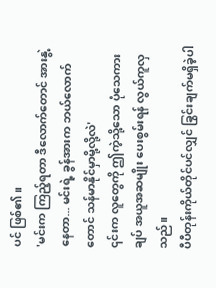ပင် ဖြစ်၏။
'မင်းက ကြည့်ရတာ ဒီလောက်တောင် အားနွဲ့နေတာ... မင်းရဲ့ ခွန်အားက ဘယ်လောက်တောင် သန်မာနိုင်မှာမို့လို့လဲ'
၎င်းက လူတွေကို ဤကဲ့သို့သော ပုံသေကားချပ် အယူအဆမျိုး ပေးစွမ်းရန် လွယ်ကူလှသည်။
ပီပီတုန်းကိုယ်တိုင်ပင်လျှင် ခြွင်းချက်မရှိခဲ့ပါ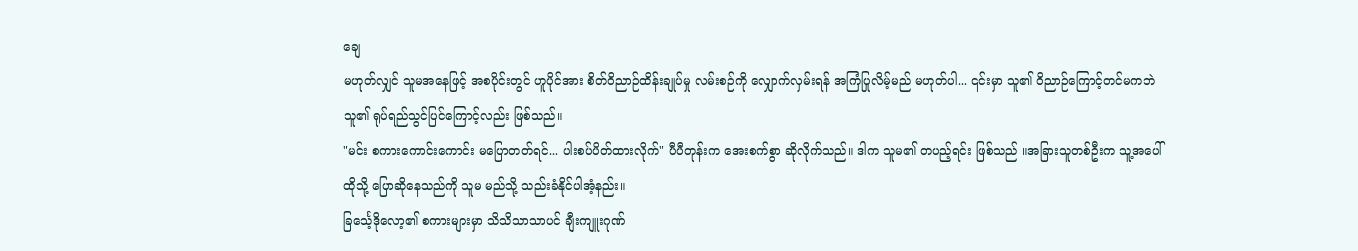ချေ
မဟုတ်လျှင် သူမအနေဖြင့် အစပိုင်းတွင် ဟူပိုင်အား စိတ်ဝိညာဉ်ထိန်းချုပ်မှု လမ်းစဉ်ကို လျှောက်လှမ်းရန် အကြံပြုလိမ့်မည် မဟုတ်ပါ... ၎င်းမှာ သူ၏ ဝိညာဉ်ကြောင့်တင်မကဘဲ သူ၏ ရုပ်ရည်သွင်ပြင်ကြောင့်လည်း ဖြစ်သည်။
"မင်း စကားကောင်းကောင်း မပြောတတ်ရင်... ပါးစပ်ပိတ်ထားလိုက်" ပီပီတုန်းက အေးစက်စွာ ဆိုလိုက်သည်။ ဒါက သူမ၏ တပည့်ရင်း ဖြစ်သည် ။အခြားသူတစ်ဦးက သူ့အပေါ် ထိုသို့ ပြောဆိုနေသည်ကို သူမ မည်သို့ သည်းခံနိုင်ပါအံ့နည်း။
ခြင်္သေ့ဒိုလော့၏ စကားများမှာ သိသိသာသာပင် ချီးကျူးဂုဏ်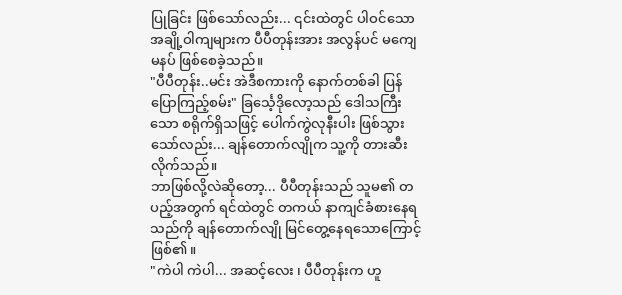ပြုခြင်း ဖြစ်သော်လည်း... ၎င်းထဲတွင် ပါဝင်သော အချို့ဝါကျများက ပီပီတုန်းအား အလွန်ပင် မကျေမနပ် ဖြစ်စေခဲ့သည်။
"ပီပီတုန်း..မင်း အဲဒီစကားကို နောက်တစ်ခါ ပြန်ပြောကြည့်စမ်း" ခြင်္သေ့ဒိုလော့သည် ဒေါသကြီးသော စရိုက်ရှိသဖြင့် ပေါက်ကွဲလုနီးပါး ဖြစ်သွားသော်လည်း... ချန်တောက်လျိုက သူ့ကို တားဆီးလိုက်သည်။
ဘာဖြစ်လို့လဲဆိုတော့... ပီပီတုန်းသည် သူမ၏ တပည့်အတွက် ရင်ထဲတွင် တကယ် နာကျင်ခံစားနေရသည်ကို ချန်တောက်လျို မြင်တွေ့နေရသောကြောင့် ဖြစ်၏။
"ကဲပါ ကဲပါ... အဆင့်လေး ၊ ပီပီတုန်းက ဟူ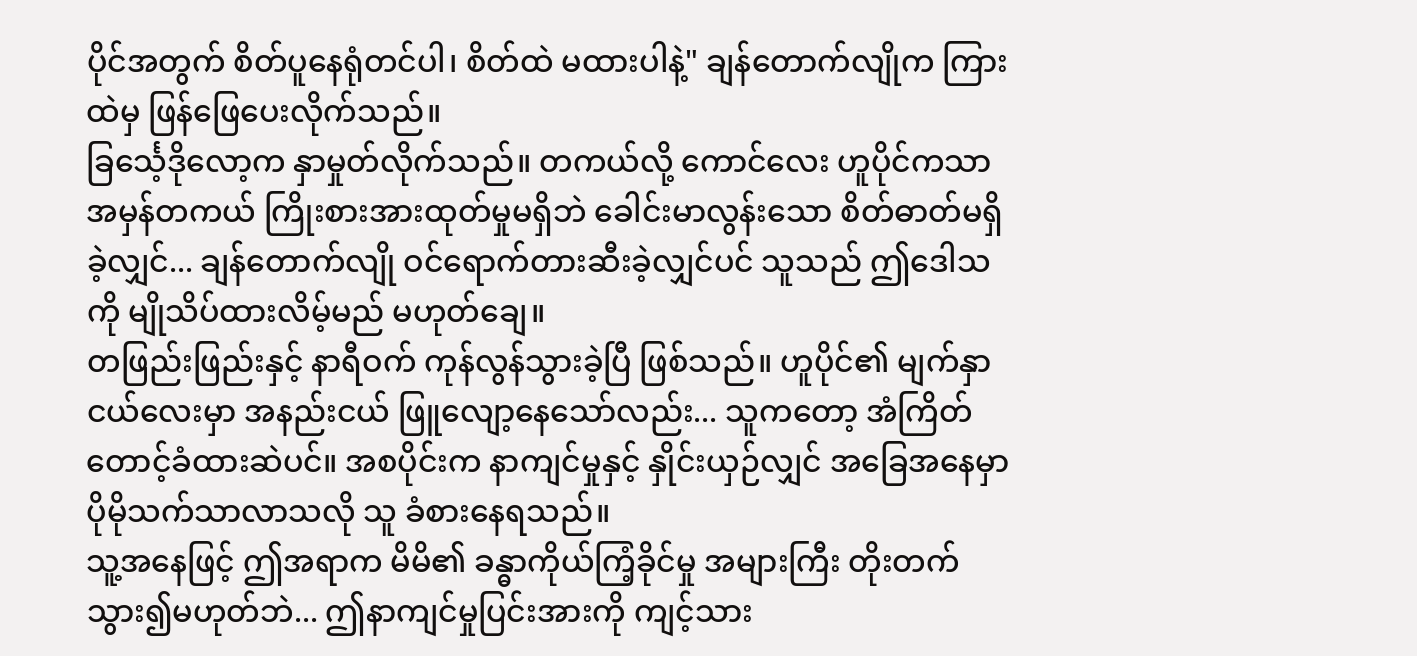ပိုင်အတွက် စိတ်ပူနေရုံတင်ပါ၊ စိတ်ထဲ မထားပါနဲ့" ချန်တောက်လျိုက ကြားထဲမှ ဖြန်ဖြေပေးလိုက်သည်။
ခြင်္သေ့ဒိုလော့က နှာမှုတ်လိုက်သည်။ တကယ်လို့ ကောင်လေး ဟူပိုင်ကသာ အမှန်တကယ် ကြိုးစားအားထုတ်မှုမရှိဘဲ ခေါင်းမာလွန်းသော စိတ်ဓာတ်မရှိခဲ့လျှင်... ချန်တောက်လျို ဝင်ရောက်တားဆီးခဲ့လျှင်ပင် သူသည် ဤဒေါသကို မျိုသိပ်ထားလိမ့်မည် မဟုတ်ချေ။
တဖြည်းဖြည်းနှင့် နာရီဝက် ကုန်လွန်သွားခဲ့ပြီ ဖြစ်သည်။ ဟူပိုင်၏ မျက်နှာငယ်လေးမှာ အနည်းငယ် ဖြူလျော့နေသော်လည်း... သူကတော့ အံကြိတ်တောင့်ခံထားဆဲပင်။ အစပိုင်းက နာကျင်မှုနှင့် နှိုင်းယှဉ်လျှင် အခြေအနေမှာ ပိုမိုသက်သာလာသလို သူ ခံစားနေရသည်။
သူ့အနေဖြင့် ဤအရာက မိမိ၏ ခန္ဓာကိုယ်ကြံ့ခိုင်မှု အများကြီး တိုးတက်သွား၍မဟုတ်ဘဲ... ဤနာကျင်မှုပြင်းအားကို ကျင့်သား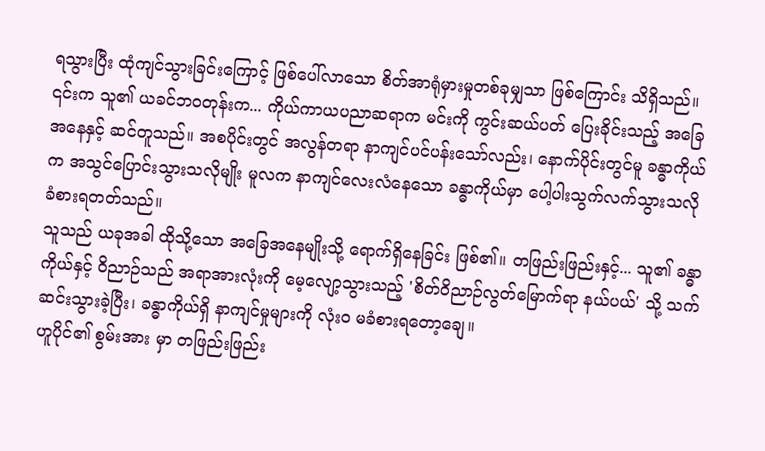ရသွားပြီး ထုံကျင်သွားခြင်းကြောင့် ဖြစ်ပေါ်လာသော စိတ်အာရုံမှားမှုတစ်ခုမျှသာ ဖြစ်ကြောင်း သိရှိသည်။
၎င်းက သူ၏ ယခင်ဘဝတုန်းက... ကိုယ်ကာယပညာဆရာက မင်းကို ကွင်းဆယ်ပတ် ပြေးခိုင်းသည့် အခြေအနေနှင့် ဆင်တူသည်။ အစပိုင်းတွင် အလွန်တရာ နာကျင်ပင်ပန်းသော်လည်း၊ နောက်ပိုင်းတွင်မူ ခန္ဓာကိုယ်က အသွင်ပြောင်းသွားသလိုမျိုး မူလက နာကျင်လေးလံနေသော ခန္ဓာကိုယ်မှာ ပေါ့ပါးသွက်လက်သွားသလို ခံစားရတတ်သည်။
သူသည် ယခုအခါ ထိုသို့သော အခြေအနေမျိုးသို့ ရောက်ရှိနေခြင်း ဖြစ်၏။ တဖြည်းဖြည်းနှင့်... သူ၏ ခန္ဓာကိုယ်နှင့် ဝိညာဉ်သည် အရာအားလုံးကို မေ့လျော့သွားသည့် 'စိတ်ဝိညာဉ်လွတ်မြောက်ရာ နယ်ပယ်' သို့ သက်ဆင်းသွားခဲ့ပြီး၊ ခန္ဓာကိုယ်ရှိ နာကျင်မှုများကို လုံးဝ မခံစားရတော့ချေ။
ဟူပိုင်၏ စွမ်းအား မှာ တဖြည်းဖြည်း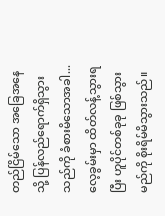တည်ငြိမ်သော အခြေအနေသို့ ပြန်လည်ရောက်ရှိသွားသည်ကို ခံစားမိသောအခါ... လေ့ခွမ်းမှာ ထိတ်လန့်သွားရပြီး ဟူပိုင်တစ်ခုခု ဖြစ်သွားမည်ကို စိုးရိမ်မိသွားသည်။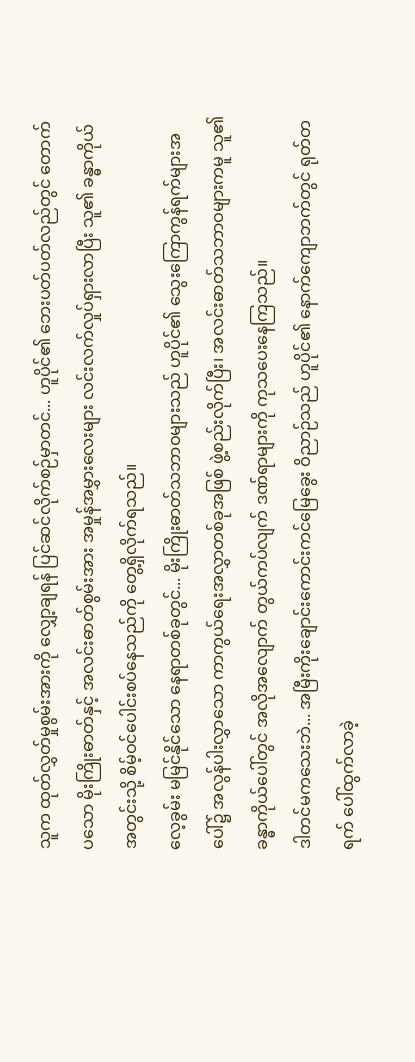သူက ထုတ်လွှတ်မှုစွမ်းအားကို လျှော့ချရန် ပြင်ဆင်လိုက်စဉ်မှာတင်... ဟူပိုင်၏ ဘေးပတ်ပတ်လည်တွင် တောက်ပသော မိုးကြိုးဓာတ်နှင့် အလင်းဓာတ်စွမ်းအား အမှုန်အမွှားလေးများ လင်းလက်လှုပ်ရှားလာပြီး သူ၏ ခန္ဓာကိုယ်အတွင်းသို့ စိမ့်ဝင်ပေါင်းစပ်နေသည်ကို တွေ့ရှိလိုက်ရသည်။
လေ့ခွမ်း မမြင်နိုင်သော နေရာတစ်ခုတွင်... မိုးကြိုးဓာတ်သဘာဝများသည် ဟူပိုင်၏ သွေးကြောကွန်ရက်များအပေါ်၌ အလွန်ပါးလွှာသော ကာကွယ်ရေးအလွှာတစ်ခုအဖြစ် ဖွဲ့စည်းလိုက်ပြီး၊ အလင်းဓာတ်သဘာဝများကမူ သူ၏ ခန္ဓာကိုယ်ပေါ်တွင် အလိုအလျောက် တွယ်ကပ်လျက် ဒဏ်ရာများကို ကုသပေးနေကြသည်။
ဒါတင်မကသေးဘဲ... အမြီးကိုးချောင်းကောင်းကင်မြေခွေး ဝိညာဉ်သည် ဟူပိုင်၏ နောက်ကျောဘက်တွင် ရုတ်တရက် ပေါ်ထွက်လာခဲ့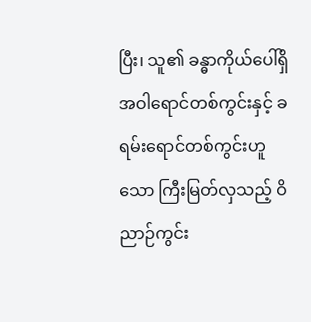ပြီး၊ သူ၏ ခန္ဓာကိုယ်ပေါ်ရှိ အဝါရောင်တစ်ကွင်းနှင့် ခရမ်းရောင်တစ်ကွင်းဟူသော ကြီးမြတ်လှသည့် ဝိညာဉ်ကွင်း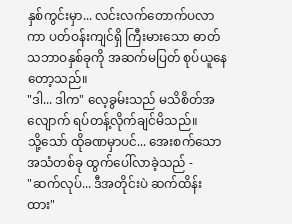နှစ်ကွင်းမှာ... လင်းလက်တောက်ပလာကာ ပတ်ဝန်းကျင်ရှိ ကြီးမားသော ဓာတ်သဘာဝနှစ်ခုကို အဆက်မပြတ် စုပ်ယူနေတော့သည်။
"ဒါ... ဒါက" လေ့ခွမ်းသည် မသိစိတ်အလျောက် ရပ်တန့်လိုက်ချင်မိသည်။
သို့သော် ထိုခဏမှာပင်... အေးစက်သော အသံတစ်ခု ထွက်ပေါ်လာခဲ့သည် -
"ဆက်လုပ်... ဒီအတိုင်းပဲ ဆက်ထိန်းထား"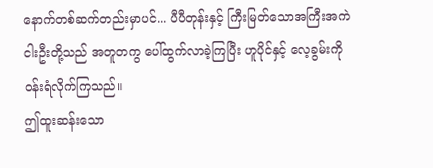နောက်တစ်ဆက်တည်းမှာပင်... ပီပီတုန်းနှင့် ကြီးမြတ်သောအကြီးအကဲ ငါးဦးတို့သည် အတူတကွ ပေါ်ထွက်လာခဲ့ကြပြီး ဟူပိုင်နှင့် လေ့ခွမ်းကို ဝန်းရံလိုက်ကြသည်။
ဤထူးဆန်းသော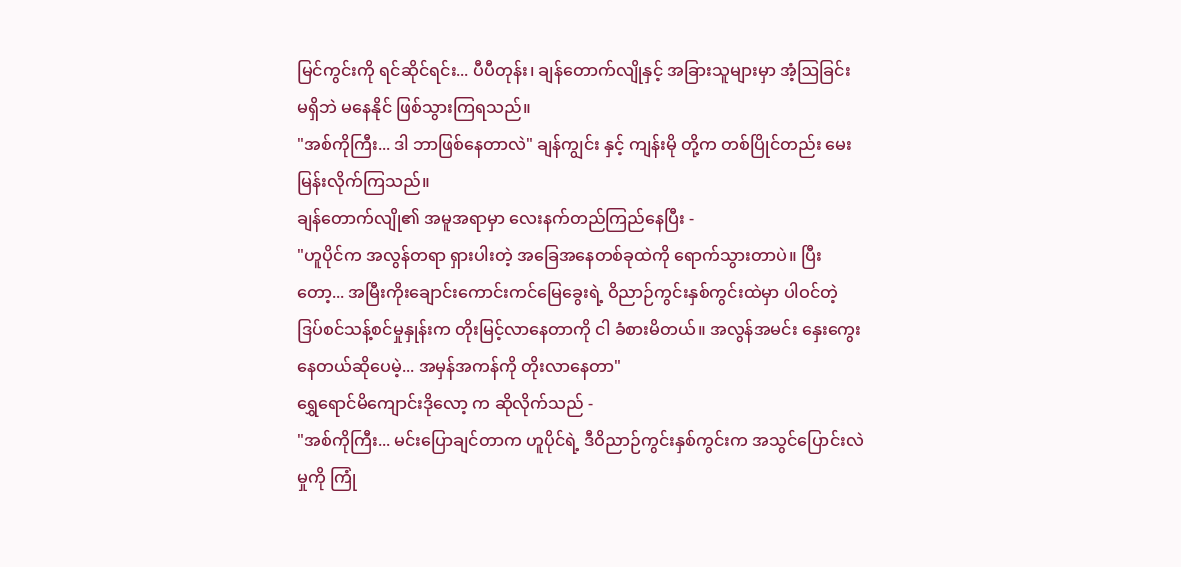မြင်ကွင်းကို ရင်ဆိုင်ရင်း... ပီပီတုန်း၊ ချန်တောက်လျိုနှင့် အခြားသူများမှာ အံ့ဩခြင်း မရှိဘဲ မနေနိုင် ဖြစ်သွားကြရသည်။
"အစ်ကိုကြီး... ဒါ ဘာဖြစ်နေတာလဲ" ချန်ကျွင်း နှင့် ကျန်းမို တို့က တစ်ပြိုင်တည်း မေးမြန်းလိုက်ကြသည်။
ချန်တောက်လျို၏ အမူအရာမှာ လေးနက်တည်ကြည်နေပြီး -
"ဟူပိုင်က အလွန်တရာ ရှားပါးတဲ့ အခြေအနေတစ်ခုထဲကို ရောက်သွားတာပဲ။ ပြီးတော့... အမြီးကိုးချောင်းကောင်းကင်မြေခွေးရဲ့ ဝိညာဉ်ကွင်းနှစ်ကွင်းထဲမှာ ပါဝင်တဲ့ ဒြပ်စင်သန့်စင်မှုနှုန်းက တိုးမြင့်လာနေတာကို ငါ ခံစားမိတယ်။ အလွန်အမင်း နှေးကွေးနေတယ်ဆိုပေမဲ့... အမှန်အကန်ကို တိုးလာနေတာ"
ရွှေရောင်မိကျောင်းဒိုလော့ က ဆိုလိုက်သည် -
"အစ်ကိုကြီး... မင်းပြောချင်တာက ဟူပိုင်ရဲ့ ဒီဝိညာဉ်ကွင်းနှစ်ကွင်းက အသွင်ပြောင်းလဲမှုကို ကြုံ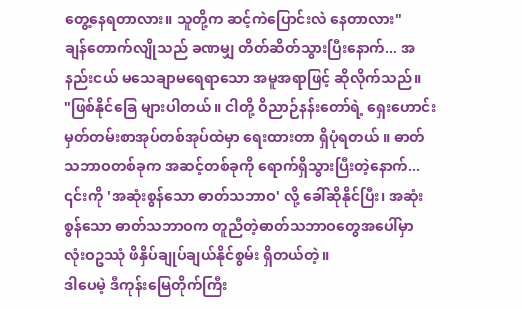တွေ့နေရတာလား။ သူတို့က ဆင့်ကဲပြောင်းလဲ နေတာလား"
ချန်တောက်လျိုသည် ခဏမျှ တိတ်ဆိတ်သွားပြီးနောက်... အနည်းငယ် မသေချာမရေရာသော အမူအရာဖြင့် ဆိုလိုက်သည်။
"ဖြစ်နိုင်ခြေ များပါတယ်။ ငါတို့ ဝိညာဉ်နန်းတော်ရဲ့ ရှေးဟောင်းမှတ်တမ်းစာအုပ်တစ်အုပ်ထဲမှာ ရေးထားတာ ရှိပုံရတယ် ။ ဓာတ်သဘာဝတစ်ခုက အဆင့်တစ်ခုကို ရောက်ရှိသွားပြီးတဲ့နောက်... ၎င်းကို 'အဆုံးစွန်သော ဓာတ်သဘာဝ' လို့ ခေါ်ဆိုနိုင်ပြီး၊ အဆုံးစွန်သော ဓာတ်သဘာဝက တူညီတဲ့ဓာတ်သဘာဝတွေအပေါ်မှာ လုံးဝဥဿုံ ဖိနှိပ်ချုပ်ချယ်နိုင်စွမ်း ရှိတယ်တဲ့။
ဒါပေမဲ့ ဒီကုန်းမြေတိုက်ကြီး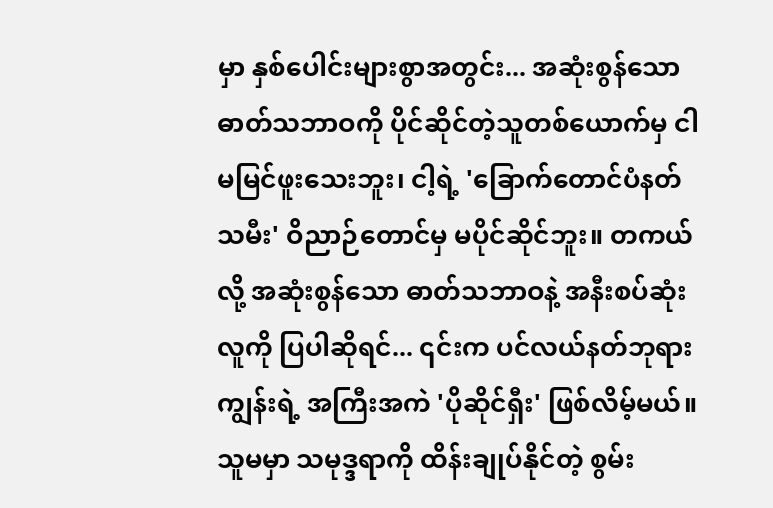မှာ နှစ်ပေါင်းများစွာအတွင်း... အဆုံးစွန်သော ဓာတ်သဘာဝကို ပိုင်ဆိုင်တဲ့သူတစ်ယောက်မှ ငါ မမြင်ဖူးသေးဘူး၊ ငါ့ရဲ့ 'ခြောက်တောင်ပံနတ်သမီး' ဝိညာဉ်တောင်မှ မပိုင်ဆိုင်ဘူး။ တကယ်လို့ အဆုံးစွန်သော ဓာတ်သဘာဝနဲ့ အနီးစပ်ဆုံးလူကို ပြပါဆိုရင်... ၎င်းက ပင်လယ်နတ်ဘုရားကျွန်းရဲ့ အကြီးအကဲ 'ပိုဆိုင်ရှီး' ဖြစ်လိမ့်မယ်။ သူမမှာ သမုဒ္ဒရာကို ထိန်းချုပ်နိုင်တဲ့ စွမ်း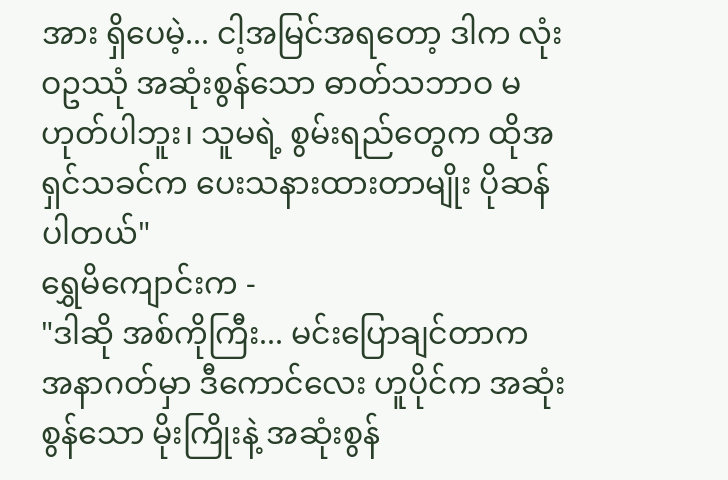အား ရှိပေမဲ့... ငါ့အမြင်အရတော့ ဒါက လုံးဝဥဿုံ အဆုံးစွန်သော ဓာတ်သဘာဝ မဟုတ်ပါဘူး၊ သူမရဲ့ စွမ်းရည်တွေက ထိုအရှင်သခင်က ပေးသနားထားတာမျိုး ပိုဆန်ပါတယ်"
ရွှေမိကျောင်းက -
"ဒါဆို အစ်ကိုကြီး... မင်းပြောချင်တာက အနာဂတ်မှာ ဒီကောင်လေး ဟူပိုင်က အဆုံးစွန်သော မိုးကြိုးနဲ့ အဆုံးစွန်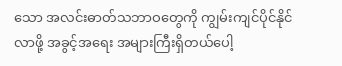သော အလင်းဓာတ်သဘာဝတွေကို ကျွမ်းကျင်ပိုင်နိုင်လာဖို့ အခွင့်အရေး အများကြီးရှိတယ်ပေါ့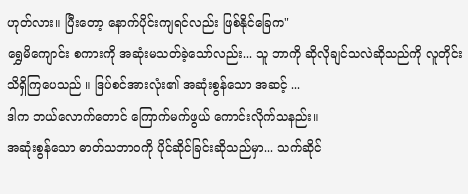ဟုတ်လား။ ပြီးတော့ နောက်ပိုင်းကျရင်လည်း ဖြစ်နိုင်ခြေက"
ရွှေမိကျောင်း စကားကို အဆုံးမသတ်ခဲ့သော်လည်း... သူ ဘာကို ဆိုလိုချင်သလဲဆိုသည်ကို လူတိုင်း သိရှိကြပေသည် ။ ဒြပ်စင်အားလုံး၏ အဆုံးစွန်သော အဆင့် ...
ဒါက ဘယ်လောက်တောင် ကြောက်မက်ဖွယ် ကောင်းလိုက်သနည်း။
အဆုံးစွန်သော ဓာတ်သဘာဝကို ပိုင်ဆိုင်ခြင်းဆိုသည်မှာ... သက်ဆိုင်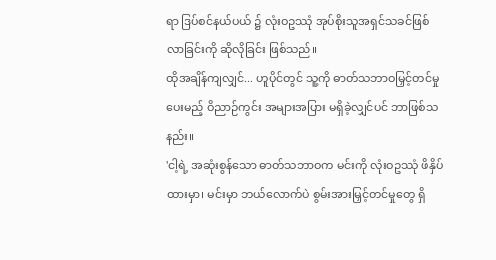ရာ ဒြပ်စင်နယ်ပယ် ၌ လုံးဝဥဿုံ အုပ်စိုးသူအရှင်သခင်ဖြစ်လာခြင်းကို ဆိုလိုခြင်း ဖြစ်သည်။
ထိုအချိန်ကျလျှင်... ဟူပိုင်တွင် သူ့ကို ဓာတ်သဘာဝမြှင့်တင်မှု ပေးမည့် ဝိညာဉ်ကွင်း အများအပြား မရှိခဲ့လျှင်ပင် ဘာဖြစ်သနည်း။
'ငါ့ရဲ့ အဆုံးစွန်သော ဓာတ်သဘာဝက မင်းကို လုံးဝဥဿုံ ဖိနှိပ်ထားမှာ၊ မင်းမှာ ဘယ်လောက်ပဲ စွမ်းအားမြှင့်တင်မှုတွေ ရှိ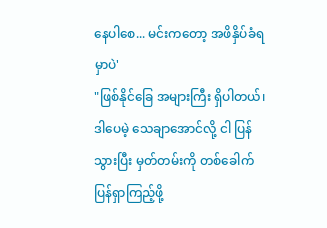နေပါစေ... မင်းကတော့ အဖိနှိပ်ခံရမှာပဲ'
"ဖြစ်နိုင်ခြေ အများကြီး ရှိပါတယ်၊ ဒါပေမဲ့ သေချာအောင်လို့ ငါ ပြန်သွားပြီး မှတ်တမ်းကို တစ်ခေါက် ပြန်ရှာကြည့်ဖို့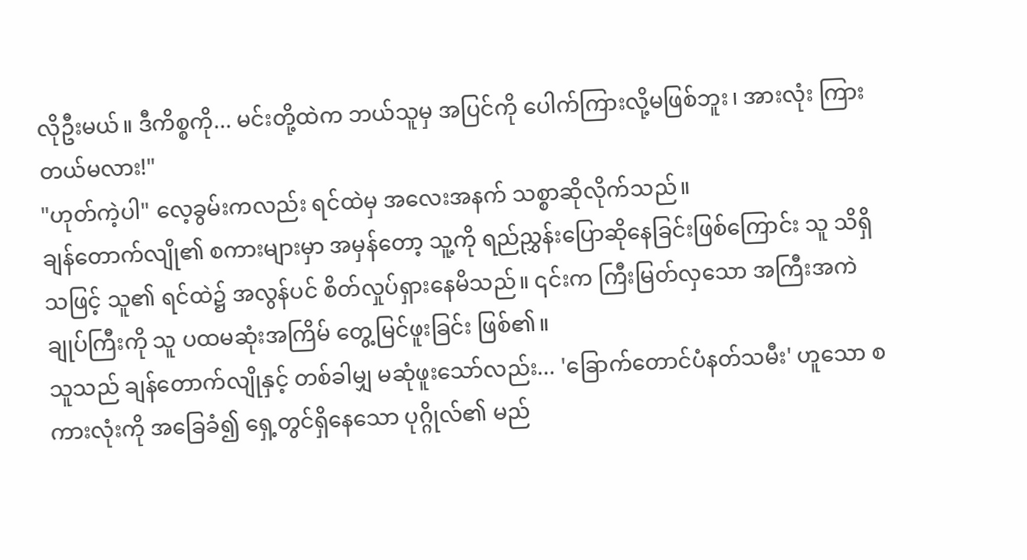လိုဦးမယ်။ ဒီကိစ္စကို... မင်းတို့ထဲက ဘယ်သူမှ အပြင်ကို ပေါက်ကြားလို့မဖြစ်ဘူး၊ အားလုံး ကြားတယ်မလား!"
"ဟုတ်ကဲ့ပါ" လေ့ခွမ်းကလည်း ရင်ထဲမှ အလေးအနက် သစ္စာဆိုလိုက်သည်။
ချန်တောက်လျို၏ စကားများမှာ အမှန်တော့ သူ့ကို ရည်ညွှန်းပြောဆိုနေခြင်းဖြစ်ကြောင်း သူ သိရှိသဖြင့် သူ၏ ရင်ထဲ၌ အလွန်ပင် စိတ်လှုပ်ရှားနေမိသည်။ ၎င်းက ကြီးမြတ်လှသော အကြီးအကဲချုပ်ကြီးကို သူ ပထမဆုံးအကြိမ် တွေ့မြင်ဖူးခြင်း ဖြစ်၏။
သူသည် ချန်တောက်လျိုနှင့် တစ်ခါမျှ မဆုံဖူးသော်လည်း... 'ခြောက်တောင်ပံနတ်သမီး' ဟူသော စကားလုံးကို အခြေခံ၍ ရှေ့တွင်ရှိနေသော ပုဂ္ဂိုလ်၏ မည်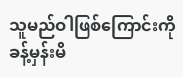သူမည်ဝါဖြစ်ကြောင်းကို ခန့်မှန်းမိ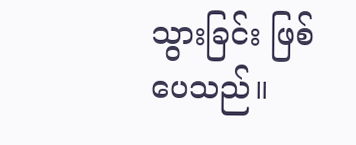သွားခြင်း ဖြစ်ပေသည်။